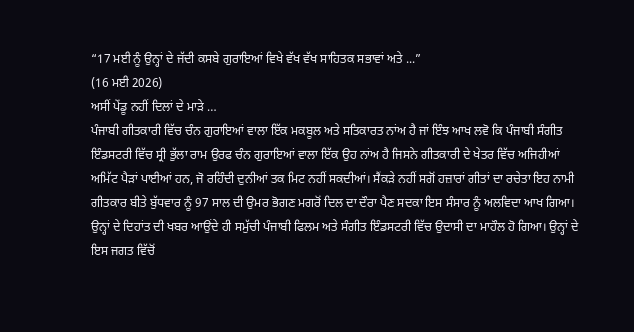“17 ਮਈ ਨੂੰ ਉਨ੍ਹਾਂ ਦੇ ਜੱਦੀ ਕਸਬੇ ਗੁਰਾਇਆਂ ਵਿਖੇ ਵੱਖ ਵੱਖ ਸਾਹਿਤਕ ਸਭਾਵਾਂ ਅਤੇ ...”
(16 ਮਈ 2026)
ਅਸੀਂ ਪੇਂਡੂ ਨਹੀਂ ਦਿਲਾਂ ਦੇ ਮਾੜੇ …
ਪੰਜਾਬੀ ਗੀਤਕਾਰੀ ਵਿੱਚ ਚੰਨ ਗੁਰਾਇਆਂ ਵਾਲਾ ਇੱਕ ਮਕਬੂਲ ਅਤੇ ਸਤਿਕਾਰਤ ਨਾਂਅ ਹੈ ਜਾਂ ਇੰਝ ਆਖ ਲਵੋ ਕਿ ਪੰਜਾਬੀ ਸੰਗੀਤ ਇੰਡਸਟਰੀ ਵਿੱਚ ਸ੍ਰੀ ਭੁੱਲਾ ਰਾਮ ਉਰਫ ਚੰਨ ਗੁਰਾਇਆਂ ਵਾਲਾ ਇੱਕ ਉਹ ਨਾਂਅ ਹੈ ਜਿਸਨੇ ਗੀਤਕਾਰੀ ਦੇ ਖੇਤਰ ਵਿੱਚ ਅਜਿਹੀਆਂ ਅਮਿੱਟ ਪੈੜਾਂ ਪਾਈਆਂ ਹਨ, ਜੋ ਰਹਿੰਦੀ ਦੁਨੀਆਂ ਤਕ ਮਿਟ ਨਹੀਂ ਸਕਦੀਆਂ। ਸੈਂਕੜੇ ਨਹੀਂ ਸਗੋਂ ਹਜ਼ਾਰਾਂ ਗੀਤਾਂ ਦਾ ਰਚੇਤਾ ਇਹ ਨਾਮੀ ਗੀਤਕਾਰ ਬੀਤੇ ਬੁੱਧਵਾਰ ਨੂੰ 97 ਸਾਲ ਦੀ ਉਮਰ ਭੋਗਣ ਮਗਰੋਂ ਦਿਲ ਦਾ ਦੌਰਾ ਪੈਣ ਸਦਕਾ ਇਸ ਸੰਸਾਰ ਨੂੰ ਅਲਵਿਦਾ ਆਖ ਗਿਆ। ਉਨ੍ਹਾਂ ਦੇ ਦਿਹਾਂਤ ਦੀ ਖਬਰ ਆਉਂਦੇ ਹੀ ਸਮੁੱਚੀ ਪੰਜਾਬੀ ਫਿਲਮ ਅਤੇ ਸੰਗੀਤ ਇੰਡਸਟਰੀ ਵਿੱਚ ਉਦਾਸੀ ਦਾ ਮਾਹੌਲ ਹੋ ਗਿਆ। ਉਨ੍ਹਾਂ ਦੇ ਇਸ ਜਗਤ ਵਿੱਚੋਂ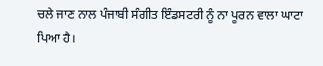ਚਲੇ ਜਾਣ ਨਾਲ ਪੰਜਾਬੀ ਸੰਗੀਤ ਇੰਡਸਟਰੀ ਨੂੰ ਨਾ ਪੂਰਨ ਵਾਲਾ ਘਾਟਾ ਪਿਆ ਹੈ।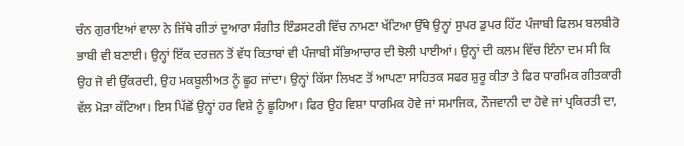ਚੰਨ ਗੁਰਾਇਆਂ ਵਾਲਾ ਨੇ ਜਿੱਥੇ ਗੀਤਾਂ ਦੁਆਰਾ ਸੰਗੀਤ ਇੰਡਸਟਰੀ ਵਿੱਚ ਨਾਮਣਾ ਖੱਟਿਆ ਉੱਥੇ ਉਨ੍ਹਾਂ ਸੁਪਰ ਡੁਪਰ ਹਿੱਟ ਪੰਜਾਬੀ ਫਿਲਮ ਬਲਬੀਰੋ ਭਾਬੀ ਵੀ ਬਣਾਈ। ਉਨ੍ਹਾਂ ਇੱਕ ਦਰਜ਼ਨ ਤੋਂ ਵੱਧ ਕਿਤਾਬਾਂ ਵੀ ਪੰਜਾਬੀ ਸੱਭਿਆਚਾਰ ਦੀ ਝੋਲੀ ਪਾਈਆਂ। ਉਨ੍ਹਾਂ ਦੀ ਕਲਮ ਵਿੱਚ ਇੰਨਾ ਦਮ ਸੀ ਕਿ ਉਹ ਜੋ ਵੀ ਉੱਕਰਦੀ, ਉਹ ਮਕਬੂਲੀਅਤ ਨੂੰ ਛੂਹ ਜਾਂਦਾ। ਉਨ੍ਹਾਂ ਕਿੱਸਾ ਲਿਖਣ ਤੋਂ ਆਪਣਾ ਸਾਹਿਤਕ ਸਫਰ ਸ਼ੁਰੂ ਕੀਤਾ ਤੇ ਫਿਰ ਧਾਰਮਿਕ ਗੀਤਕਾਰੀ ਵੱਲ ਮੋੜਾ ਕੱਟਿਆ। ਇਸ ਪਿੱਛੋਂ ਉਨ੍ਹਾਂ ਹਰ ਵਿਸ਼ੇ ਨੂੰ ਛੂਹਿਆ। ਫਿਰ ਉਹ ਵਿਸ਼ਾ ਧਾਰਮਿਕ ਹੋਵੇ ਜਾਂ ਸਮਾਜਿਕ, ਨੌਜਵਾਨੀ ਦਾ ਹੋਵੇ ਜਾਂ ਪ੍ਰਕਿਰਤੀ ਦਾ,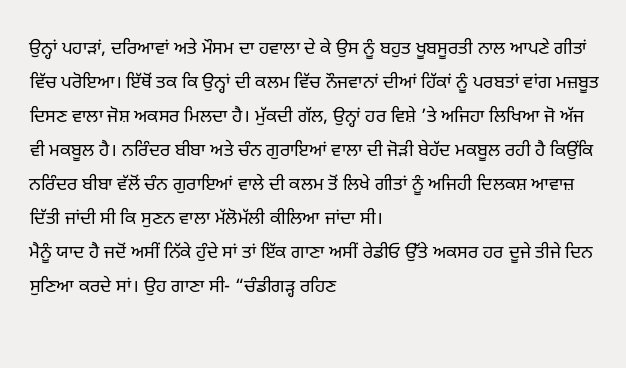ਉਨ੍ਹਾਂ ਪਹਾੜਾਂ, ਦਰਿਆਵਾਂ ਅਤੇ ਮੌਸਮ ਦਾ ਹਵਾਲਾ ਦੇ ਕੇ ਉਸ ਨੂੰ ਬਹੁਤ ਖੂਬਸੂਰਤੀ ਨਾਲ ਆਪਣੇ ਗੀਤਾਂ ਵਿੱਚ ਪਰੋਇਆ। ਇੱਥੋਂ ਤਕ ਕਿ ਉਨ੍ਹਾਂ ਦੀ ਕਲਮ ਵਿੱਚ ਨੌਜਵਾਨਾਂ ਦੀਆਂ ਹਿੱਕਾਂ ਨੂੰ ਪਰਬਤਾਂ ਵਾਂਗ ਮਜ਼ਬੂਤ ਦਿਸਣ ਵਾਲਾ ਜੋਸ਼ ਅਕਸਰ ਮਿਲਦਾ ਹੈ। ਮੁੱਕਦੀ ਗੱਲ, ਉਨ੍ਹਾਂ ਹਰ ਵਿਸ਼ੇ ’ਤੇ ਅਜਿਹਾ ਲਿਖਿਆ ਜੋ ਅੱਜ ਵੀ ਮਕਬੂਲ ਹੈ। ਨਰਿੰਦਰ ਬੀਬਾ ਅਤੇ ਚੰਨ ਗੁਰਾਇਆਂ ਵਾਲਾ ਦੀ ਜੋੜੀ ਬੇਹੱਦ ਮਕਬੂਲ ਰਹੀ ਹੈ ਕਿਉਂਕਿ ਨਰਿੰਦਰ ਬੀਬਾ ਵੱਲੋਂ ਚੰਨ ਗੁਰਾਇਆਂ ਵਾਲੇ ਦੀ ਕਲਮ ਤੋਂ ਲਿਖੇ ਗੀਤਾਂ ਨੂੰ ਅਜਿਹੀ ਦਿਲਕਸ਼ ਆਵਾਜ਼ ਦਿੱਤੀ ਜਾਂਦੀ ਸੀ ਕਿ ਸੁਣਨ ਵਾਲਾ ਮੱਲੋਮੱਲੀ ਕੀਲਿਆ ਜਾਂਦਾ ਸੀ।
ਮੈਨੂੰ ਯਾਦ ਹੈ ਜਦੋਂ ਅਸੀਂ ਨਿੱਕੇ ਹੁੰਦੇ ਸਾਂ ਤਾਂ ਇੱਕ ਗਾਣਾ ਅਸੀਂ ਰੇਡੀਓ ਉੱਤੇ ਅਕਸਰ ਹਰ ਦੂਜੇ ਤੀਜੇ ਦਿਨ ਸੁਣਿਆ ਕਰਦੇ ਸਾਂ। ਉਹ ਗਾਣਾ ਸੀ- “ਚੰਡੀਗੜ੍ਹ ਰਹਿਣ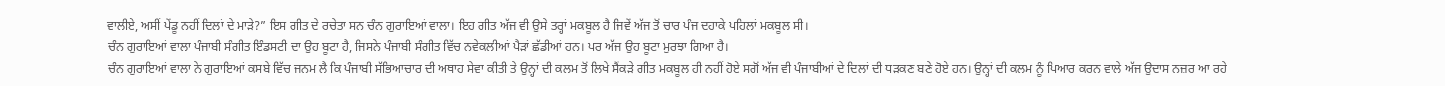ਵਾਲੀਏ, ਅਸੀਂ ਪੇਂਡੂ ਨਹੀਂ ਦਿਲਾਂ ਦੇ ਮਾੜੇ?” ਇਸ ਗੀਤ ਦੇ ਰਚੇਤਾ ਸਨ ਚੰਨ ਗੁਰਾਇਆਂ ਵਾਲਾ। ਇਹ ਗੀਤ ਅੱਜ ਵੀ ਉਸੇ ਤਰ੍ਹਾਂ ਮਕਬੂਲ ਹੈ ਜਿਵੇਂ ਅੱਜ ਤੋਂ ਚਾਰ ਪੰਜ ਦਹਾਕੇ ਪਹਿਲਾਂ ਮਕਬੂਲ ਸੀ।
ਚੰਨ ਗੁਰਾਇਆਂ ਵਾਲਾ ਪੰਜਾਬੀ ਸੰਗੀਤ ਇੰਡਸਟੀ ਦਾ ਉਹ ਬੂਟਾ ਹੈ, ਜਿਸਨੇ ਪੰਜਾਬੀ ਸੰਗੀਤ ਵਿੱਚ ਨਵੇਕਲੀਆਂ ਪੈੜਾਂ ਛੱਡੀਆਂ ਹਨ। ਪਰ ਅੱਜ ਉਹ ਬੂਟਾ ਮੁਰਝਾ ਗਿਆ ਹੈ।
ਚੰਨ ਗੁਰਾਇਆਂ ਵਾਲਾ ਨੇ ਗੁਰਾਇਆਂ ਕਸਬੇ ਵਿੱਚ ਜਨਮ ਲੈ ਕਿ ਪੰਜਾਬੀ ਸੱਭਿਆਚਾਰ ਦੀ ਅਥਾਹ ਸੇਵਾ ਕੀਤੀ ਤੇ ਉਨ੍ਹਾਂ ਦੀ ਕਲਮ ਤੋਂ ਲਿਖੇ ਸੈਂਕੜੇ ਗੀਤ ਮਕਬੂਲ ਹੀ ਨਹੀਂ ਹੋਏ ਸਗੋਂ ਅੱਜ ਵੀ ਪੰਜਾਬੀਆਂ ਦੇ ਦਿਲਾਂ ਦੀ ਧੜਕਣ ਬਣੇ ਹੋਏ ਹਨ। ਉਨ੍ਹਾਂ ਦੀ ਕਲਮ ਨੂੰ ਪਿਆਰ ਕਰਨ ਵਾਲੇ ਅੱਜ ਉਦਾਸ ਨਜ਼ਰ ਆ ਰਹੇ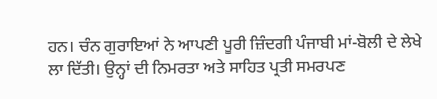ਹਨ। ਚੰਨ ਗੁਰਾਇਆਂ ਨੇ ਆਪਣੀ ਪੂਰੀ ਜ਼ਿੰਦਗੀ ਪੰਜਾਬੀ ਮਾਂ-ਬੋਲੀ ਦੇ ਲੇਖੇ ਲਾ ਦਿੱਤੀ। ਉਨ੍ਹਾਂ ਦੀ ਨਿਮਰਤਾ ਅਤੇ ਸਾਹਿਤ ਪ੍ਰਤੀ ਸਮਰਪਣ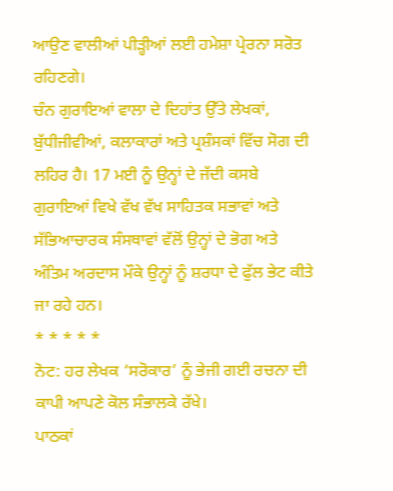ਆਉਣ ਵਾਲੀਆਂ ਪੀੜ੍ਹੀਆਂ ਲਈ ਹਮੇਸ਼ਾ ਪ੍ਰੇਰਨਾ ਸਰੋਤ ਰਹਿਣਗੇ।
ਚੰਨ ਗੁਰਾਇਆਂ ਵਾਲਾ ਦੇ ਦਿਹਾਂਤ ਉੱਤੇ ਲੇਖਕਾਂ, ਬੁੱਧੀਜੀਵੀਆਂ, ਕਲਾਕਾਰਾਂ ਅਤੇ ਪ੍ਰਸ਼ੰਸਕਾਂ ਵਿੱਚ ਸੋਗ ਦੀ ਲਹਿਰ ਹੈ। 17 ਮਈ ਨੂੰ ਉਨ੍ਹਾਂ ਦੇ ਜੱਦੀ ਕਸਬੇ ਗੁਰਾਇਆਂ ਵਿਖੇ ਵੱਖ ਵੱਖ ਸਾਹਿਤਕ ਸਭਾਵਾਂ ਅਤੇ ਸੱਭਿਆਚਾਰਕ ਸੰਸਥਾਵਾਂ ਵੱਲੋਂ ਉਨ੍ਹਾਂ ਦੇ ਭੋਗ ਅਤੇ ਅੰਤਿਮ ਅਰਦਾਸ ਮੌਕੇ ਉਨ੍ਹਾਂ ਨੂੰ ਸ਼ਰਧਾ ਦੇ ਫੁੱਲ ਭੇਟ ਕੀਤੇ ਜਾ ਰਹੇ ਹਨ।
* * * * *
ਨੋਟ: ਹਰ ਲੇਖਕ ‘ਸਰੋਕਾਰ’ ਨੂੰ ਭੇਜੀ ਗਈ ਰਚਨਾ ਦੀ ਕਾਪੀ ਆਪਣੇ ਕੋਲ ਸੰਭਾਲਕੇ ਰੱਖੇ।
ਪਾਠਕਾਂ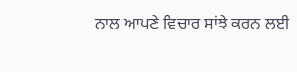ਨਾਲ ਆਪਣੇ ਵਿਚਾਰ ਸਾਂਝੇ ਕਰਨ ਲਈ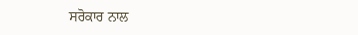ਸਰੋਕਾਰ ਨਾਲ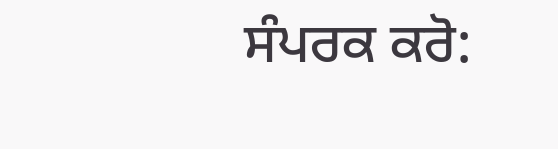ਸੰਪਰਕ ਕਰੋ: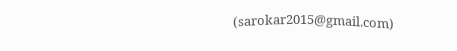(sarokar2015@gmail.com)